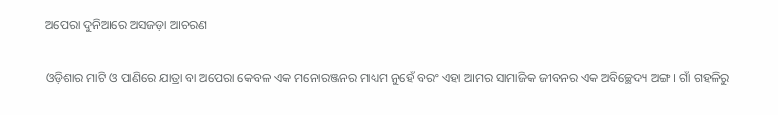ଅପେରା ଦୁନିଆରେ ଅସଜଡ଼ା ଆଚରଣ

ଓଡ଼ିଶାର ମାଟି ଓ ପାଣିରେ ଯାତ୍ରା ବା ଅପେରା କେବଳ ଏକ ମନୋରଞ୍ଜନର ମାଧ୍ୟମ ନୁହେଁ ବରଂ ଏହା ଆମର ସାମାଜିକ ଜୀବନର ଏକ ଅବିଚ୍ଛେଦ୍ୟ ଅଙ୍ଗ। ଗାଁ ଗହଳିରୁ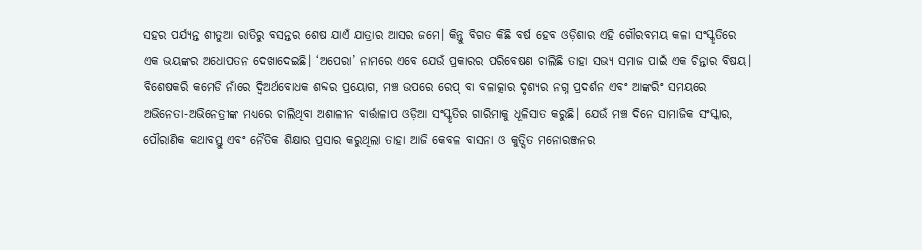ସହର ପର୍ଯ୍ୟନ୍ତ ଶୀତୁଆ ରାତିରୁ ବସନ୍ତର ଶେଷ ଯାଏଁ ଯାତ୍ରାର ଆସର ଜମେ। କିନ୍ତୁ ବିଗତ କିଛି ବର୍ଷ ହେବ ଓଡ଼ିଶାର ଏହି ଗୌରବମୟ କଳା ସଂସ୍କୃତିରେ ଏକ ଭୟଙ୍କର ଅଧୋପତନ ଦେଖାଦେଇଛି। ‘ଅପେରା’ ନାମରେ ଏବେ ଯେଉଁ ପ୍ରକାରର ପରିବେଷଣ ଚାଲିଛି ତାହା ସଭ୍ୟ ସମାଜ ପାଇଁ ଏକ ଚିନ୍ତାର ବିଷୟ। ବିଶେଷକରି କମେଡି ନାଁରେ ଦ୍ୱିଅର୍ଥବୋଧକ ଶବ୍ଦର ପ୍ରୟୋଗ, ମଞ୍ଚ ଉପରେ ରେପ୍ ବା ବଳାତ୍କାର ଦୃଶ୍ୟର ନଗ୍ନ ପ୍ରଦର୍ଶନ ଏବଂ ଆଙ୍କରିଂ ସମୟରେ ଅଭିନେତା-ଅଭିନେତ୍ରୀଙ୍କ ମଧ୍ୟରେ ଚାଲିଥିବା ଅଶାଳୀନ ବାର୍ତ୍ତାଳାପ ଓଡ଼ିଆ ସଂସ୍କୃତିର ଗାରିମାକୁ ଧୂଳିସାତ କରୁଛି। ଯେଉଁ ମଞ୍ଚ ଦିନେ ସାମାଜିକ ସଂସ୍କାର, ପୌରାଣିକ କଥାବସ୍ତୁ ଏବଂ ନୈତିକ ଶିକ୍ଷାର ପ୍ରସାର କରୁଥିଲା ତାହା ଆଜି କେବଳ ବାସନା ଓ କୁତ୍ସିତ ମନୋରଞ୍ଜନର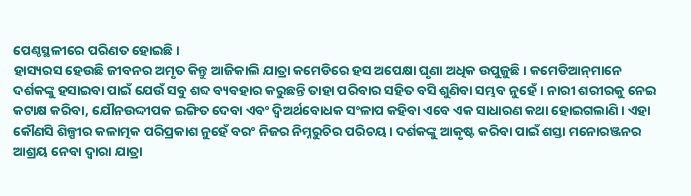ପେଣ୍ଠସ୍ଥଳୀରେ ପରିଣତ ହୋଇଛି।
ହାସ୍ୟରସ ହେଉଛି ଜୀବନର ଅମୃତ କିନ୍ତୁ ଆଜିକାଲି ଯାତ୍ରା କମେଡିରେ ହସ ଅପେକ୍ଷା ଘୃଣା ଅଧିକ ଉପୁଜୁଛି। କମେଡିଆନ୍‌ମାନେ ଦର୍ଶକଙ୍କୁ ହସାଇବା ପାଇଁ ଯେଉଁ ସବୁ ଶବ୍ଦ ବ୍ୟବହାର କରୁଛନ୍ତି ତାହା ପରିବାର ସହିତ ବସି ଶୁଣିବା ସମ୍ଭବ ନୁହେଁ। ନାରୀ ଶରୀରକୁ ନେଇ କଟାକ୍ଷ କରିବା, ଯୌନଉଦ୍ଦୀପକ ଇଙ୍ଗିତ ଦେବା ଏବଂ ଦ୍ୱିଅର୍ଥବୋଧକ ସଂଳାପ କହିବା ଏବେ ଏକ ସାଧାରଣ କଥା ହୋଇଗଲାଣି। ଏହା କୌଣସି ଶିଳ୍ପୀର କଳାତ୍ମକ ପରିପ୍ରକାଶ ନୁହେଁ ବରଂ ନିଜର ନିମ୍ନରୁଚିର ପରିଚୟ। ଦର୍ଶକଙ୍କୁ ଆକୃଷ୍ଟ କରିବା ପାଇଁ ଶସ୍ତା ମନୋରଞ୍ଜନର ଆଶ୍ରୟ ନେବା ଦ୍ୱାରା ଯାତ୍ରା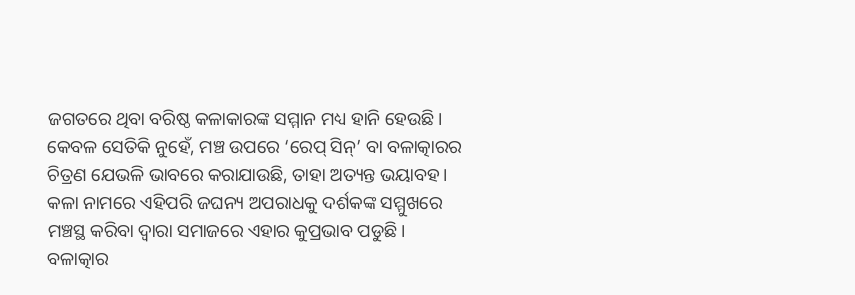ଜଗତରେ ଥିବା ବରିଷ୍ଠ କଳାକାରଙ୍କ ସମ୍ମାନ ମଧ୍ୟ ହାନି ହେଉଛି। କେବଳ ସେତିକି ନୁହେଁ, ମଞ୍ଚ ଉପରେ ‘ରେପ୍ ସିନ୍’ ବା ବଳାତ୍କାରର ଚିତ୍ରଣ ଯେଭଳି ଭାବରେ କରାଯାଉଛି, ତାହା ଅତ୍ୟନ୍ତ ଭୟାବହ। କଳା ନାମରେ ଏହିପରି ଜଘନ୍ୟ ଅପରାଧକୁ ଦର୍ଶକଙ୍କ ସମ୍ମୁଖରେ ମଞ୍ଚସ୍ଥ କରିବା ଦ୍ୱାରା ସମାଜରେ ଏହାର କୁପ୍ରଭାବ ପଡୁଛି। ବଳାତ୍କାର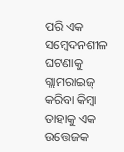ପରି ଏକ ସମ୍ବେଦନଶୀଳ ଘଟଣାକୁ ଗ୍ଲାମରାଇଜ୍ କରିବା କିମ୍ବା ତାହାକୁ ଏକ ଉତ୍ତେଜକ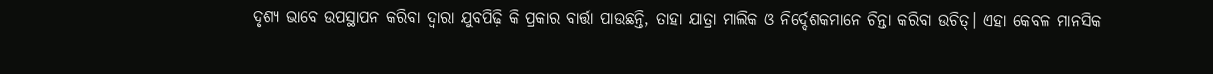ଦୃଶ୍ୟ ଭାବେ ଉପସ୍ଥାପନ କରିବା ଦ୍ୱାରା ଯୁବପିଢ଼ି କି ପ୍ରକାର ବାର୍ତ୍ତା ପାଉଛନ୍ତି, ତାହା ଯାତ୍ରା ମାଲିକ ଓ ନିର୍ଦ୍ଦେଶକମାନେ ଚିନ୍ତା କରିବା ଉଚିତ୍। ଏହା କେବଳ ମାନସିକ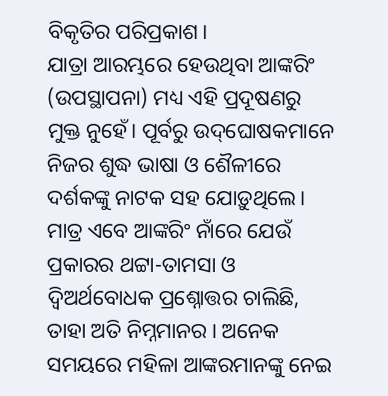ବିକୃତିର ପରିପ୍ରକାଶ।
ଯାତ୍ରା ଆରମ୍ଭରେ ହେଉଥିବା ଆଙ୍କରିଂ (ଉପସ୍ଥାପନା) ମଧ୍ୟ ଏହି ପ୍ରଦୂଷଣରୁ ମୁକ୍ତ ନୁହେଁ। ପୂର୍ବରୁ ଉଦ୍‌ଘୋଷକମାନେ ନିଜର ଶୁଦ୍ଧ ଭାଷା ଓ ଶୈଳୀରେ ଦର୍ଶକଙ୍କୁ ନାଟକ ସହ ଯୋଡ଼ୁଥିଲେ। ମାତ୍ର ଏବେ ଆଙ୍କରିଂ ନାଁରେ ଯେଉଁ ପ୍ରକାରର ଥଟ୍ଟା-ତାମସା ଓ ଦ୍ୱିଅର୍ଥବୋଧକ ପ୍ରଶ୍ନୋତ୍ତର ଚାଲିଛି, ତାହା ଅତି ନିମ୍ନମାନର। ଅନେକ ସମୟରେ ମହିଳା ଆଙ୍କରମାନଙ୍କୁ ନେଇ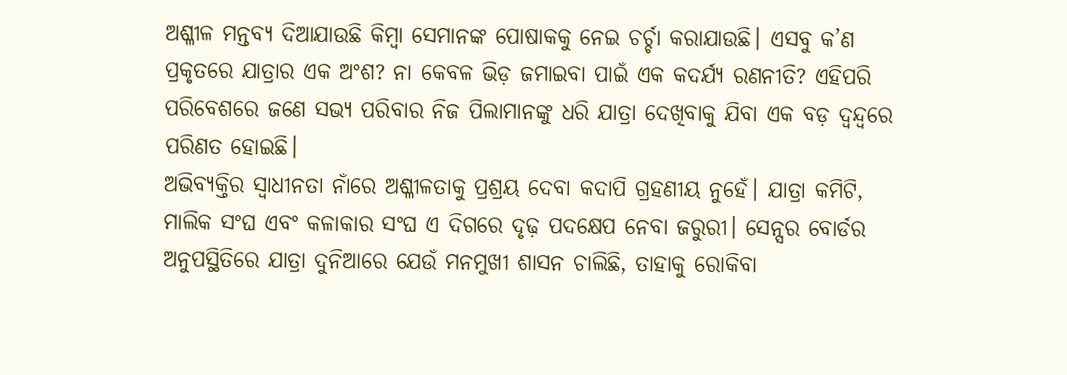ଅଶ୍ଳୀଳ ମନ୍ତବ୍ୟ ଦିଆଯାଉଛି କିମ୍ବା ସେମାନଙ୍କ ପୋଷାକକୁ ନେଇ ଚର୍ଚ୍ଚା କରାଯାଉଛି। ଏସବୁ କ’ଣ ପ୍ରକୃତରେ ଯାତ୍ରାର ଏକ ଅଂଶ? ନା କେବଳ ଭିଡ଼ ଜମାଇବା ପାଇଁ ଏକ କଦର୍ଯ୍ୟ ରଣନୀତି? ଏହିପରି ପରିବେଶରେ ଜଣେ ସଭ୍ୟ ପରିବାର ନିଜ ପିଲାମାନଙ୍କୁ ଧରି ଯାତ୍ରା ଦେଖିବାକୁ ଯିବା ଏକ ବଡ଼ ଦ୍ୱନ୍ଦ୍ୱରେ ପରିଣତ ହୋଇଛି।
ଅଭିବ୍ୟକ୍ତିର ସ୍ୱାଧୀନତା ନାଁରେ ଅଶ୍ଳୀଳତାକୁ ପ୍ରଶ୍ରୟ ଦେବା କଦାପି ଗ୍ରହଣୀୟ ନୁହେଁ। ଯାତ୍ରା କମିଟି, ମାଲିକ ସଂଘ ଏବଂ କଳାକାର ସଂଘ ଏ ଦିଗରେ ଦୃଢ଼ ପଦକ୍ଷେପ ନେବା ଜରୁରୀ। ସେନ୍ସର ବୋର୍ଡର ଅନୁପସ୍ଥିତିରେ ଯାତ୍ରା ଦୁନିଆରେ ଯେଉଁ ମନମୁଖୀ ଶାସନ ଚାଲିଛି, ତାହାକୁ ରୋକିବା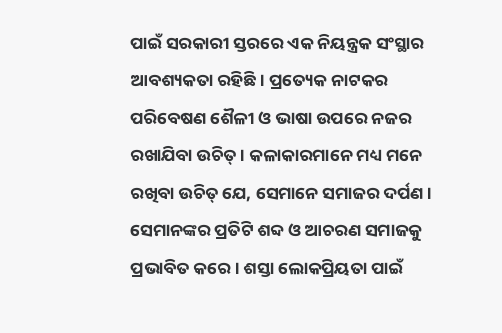ପାଇଁ ସରକାରୀ ସ୍ତରରେ ଏକ ନିୟନ୍ତ୍ରକ ସଂସ୍ଥାର ଆବଶ୍ୟକତା ରହିଛି। ପ୍ରତ୍ୟେକ ନାଟକର ପରିବେଷଣ ଶୈଳୀ ଓ ଭାଷା ଉପରେ ନଜର ରଖାଯିବା ଉଚିତ୍। କଳାକାରମାନେ ମଧ୍ୟ ମନେ ରଖିବା ଉଚିତ୍ ଯେ, ସେମାନେ ସମାଜର ଦର୍ପଣ। ସେମାନଙ୍କର ପ୍ରତିଟି ଶବ୍ଦ ଓ ଆଚରଣ ସମାଜକୁ ପ୍ରଭାବିତ କରେ। ଶସ୍ତା ଲୋକପ୍ରିୟତା ପାଇଁ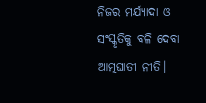ନିଜର ମର୍ଯ୍ୟାଦା ଓ ସଂସ୍କୃତିକୁ ବଳି ଦେବା ଆତ୍ମଘାତୀ ନୀତି।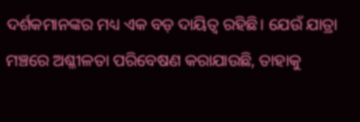ଦର୍ଶକମାନଙ୍କର ମଧ୍ୟ ଏକ ବଡ଼ ଦାୟିତ୍ୱ ରହିଛି। ଯେଉଁ ଯାତ୍ରା ମଞ୍ଚରେ ଅଶ୍ଳୀଳତା ପରିବେଷଣ କରାଯାଉଛି, ତାହାକୁ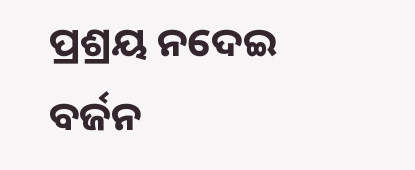ପ୍ରଶ୍ରୟ ନଦେଇ ବର୍ଜନ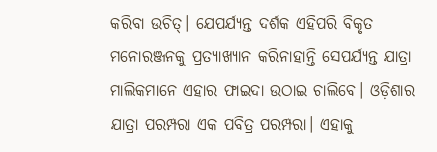କରିବା ଉଚିତ୍। ଯେପର୍ଯ୍ୟନ୍ତ ଦର୍ଶକ ଏହିପରି ବିକୃତ ମନୋରଞ୍ଜନକୁ ପ୍ରତ୍ୟାଖ୍ୟାନ କରିନାହାନ୍ତି ସେପର୍ଯ୍ୟନ୍ତ ଯାତ୍ରା ମାଲିକମାନେ ଏହାର ଫାଇଦା ଉଠାଇ ଚାଲିବେ। ଓଡ଼ିଶାର ଯାତ୍ରା ପରମ୍ପରା ଏକ ପବିତ୍ର ପରମ୍ପରା। ଏହାକୁ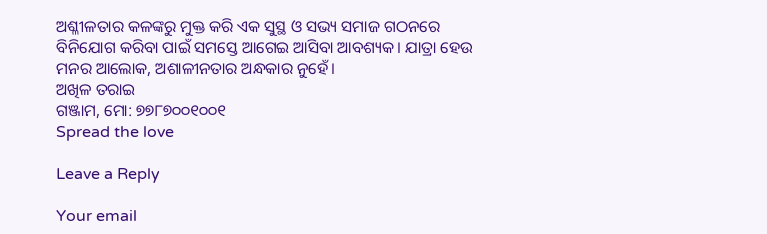ଅଶ୍ଳୀଳତାର କଳଙ୍କରୁ ମୁକ୍ତ କରି ଏକ ସୁସ୍ଥ ଓ ସଭ୍ୟ ସମାଜ ଗଠନରେ ବିନିଯୋଗ କରିବା ପାଇଁ ସମସ୍ତେ ଆଗେଇ ଆସିବା ଆବଶ୍ୟକ। ଯାତ୍ରା ହେଉ ମନର ଆଲୋକ, ଅଶାଳୀନତାର ଅନ୍ଧକାର ନୁହେଁ।
ଅଖିଳ ତରାଇ
ଗଞ୍ଜାମ, ମୋ: ୭୭୮୭୦୦୧୦୦୧
Spread the love

Leave a Reply

Your email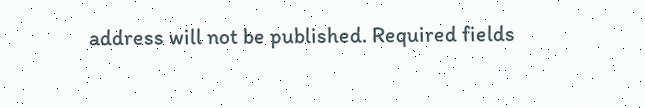address will not be published. Required fields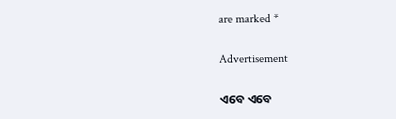are marked *

Advertisement

ଏବେ ଏବେ